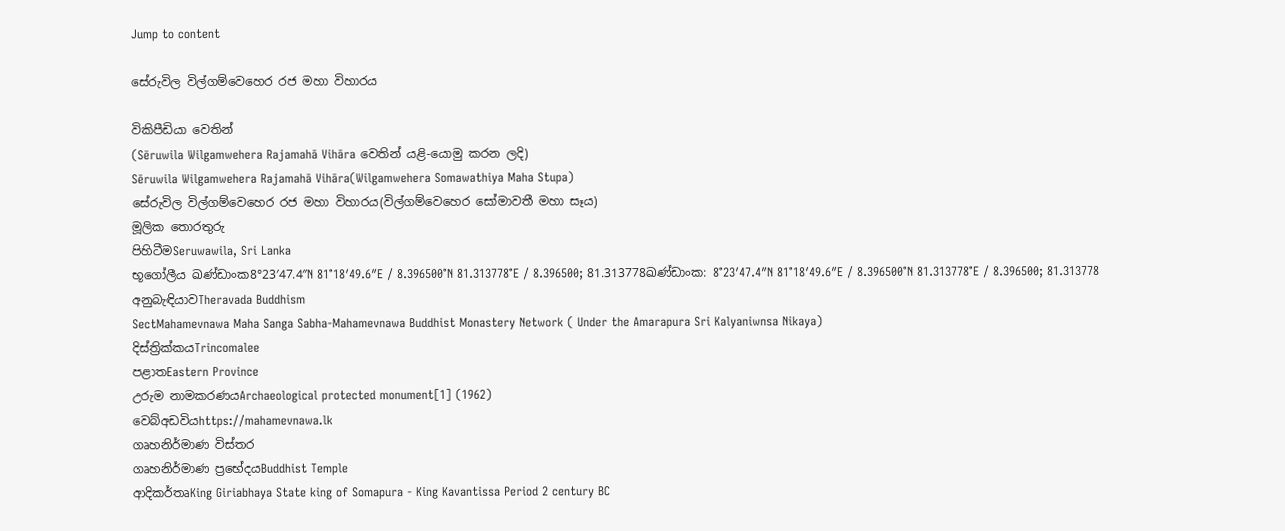Jump to content

සේරුවිල විල්ගම්වෙහෙර රජ මහා විහාරය

විකිපීඩියා වෙතින්
(Sēruwila Wilgamwehera Rajamahā Vihāra වෙතින් යළි-යොමු කරන ලදි)
Sēruwila Wilgamwehera Rajamahā Vihāra(Wilgamwehera Somawathiya Maha Stupa)
සේරුවිල විල්ගම්වෙහෙර රජ මහා විහාරය(විල්ගම්වෙහෙර සෝමාවතී මහා සෑය)
මූලික තොරතුරු
පිහිටීමSeruwawila, Sri Lanka
භූගෝලීය ඛණ්ඩාංක8°23′47.4″N 81°18′49.6″E / 8.396500°N 81.313778°E / 8.396500; 81.313778ඛණ්ඩාංක: 8°23′47.4″N 81°18′49.6″E / 8.396500°N 81.313778°E / 8.396500; 81.313778
අනුබැඳියාවTheravada Buddhism
SectMahamevnawa Maha Sanga Sabha-Mahamevnawa Buddhist Monastery Network ( Under the Amarapura Sri Kalyaniwnsa Nikaya)
දිස්ත්‍රික්කයTrincomalee
පළාතEastern Province
උරුම නාමකරණයArchaeological protected monument[1] (1962)
වෙබ්අඩවියhttps://mahamevnawa.lk
ගෘහනිර්මාණ විස්තර
ගෘහනිර්මාණ ප්‍රභේදයBuddhist Temple
ආදිකර්තෘKing Giriabhaya State king of Somapura - King Kavantissa Period 2 century BC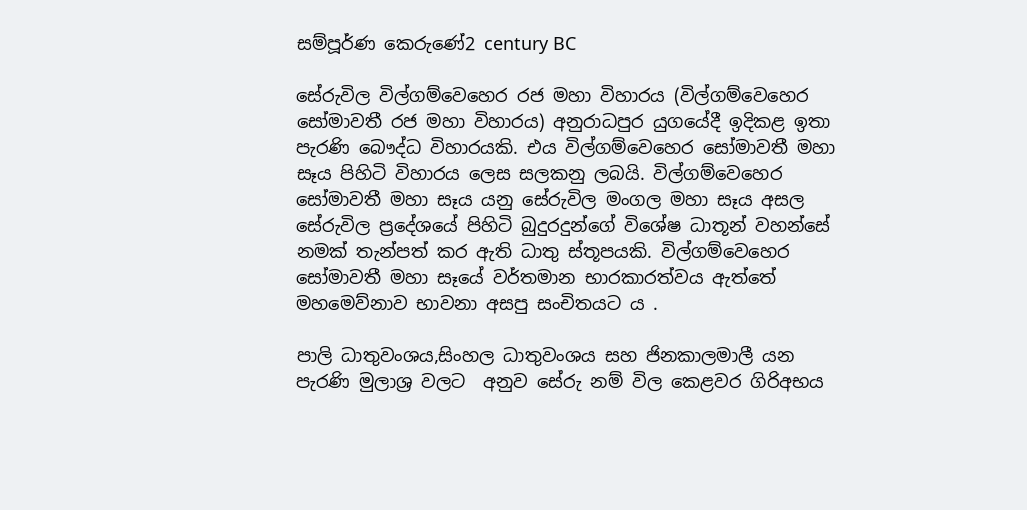සම්පූර්ණ කෙරුණේ2 century BC

සේරුවිල විල්ගම්වෙහෙර රජ මහා විහාරය (විල්ගම්වෙහෙර සෝමාවතී රජ මහා විහාරය) අනුරාධපුර යුගයේදී ඉදිකළ ඉතා පැරණි බෞද්ධ විහාරයකි. එය විල්ගම්වෙහෙර සෝමාවතී මහා සෑය පිහිටි විහාරය ලෙස සලකනු ලබයි. විල්ගම්වෙහෙර සෝමාවතී මහා සෑය යනු සේරුවිල මංගල මහා සෑය අසල සේරුවිල ප්‍රදේශයේ පිහිටි බුදුරදුන්ගේ විශේෂ ධාතූන් වහන්සේ නමක් තැන්පත් කර ඇති ධාතු ස්තූපයකි. විල්ගම්වෙහෙර සෝමාවතී මහා සෑයේ වර්තමාන භාරකාරත්වය ඇත්තේ මහමෙව්නාව භාවනා අසපු සංචිතයට ය .

පාලි ධාතුවංශය,සිංහල ධාතුවංශය සහ ජිනකාලමාලී යන පැරණි මුලාශ්‍ර වලට  අනුව සේරු නම් විල කෙළවර ගිරිඅභය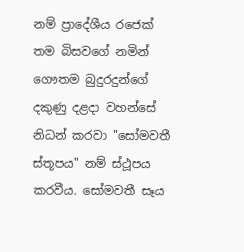නම් ප්‍රාදේශීය රජෙක් තම බිසවගේ නමින් ගෞතම බුදුරදුන්ගේ දකුණු දළදා වහන්සේ නිධන් කරවා "සෝමවතී ස්තූපය" නම් ස්ථූපය කරවීය. සෝමවතී සෑය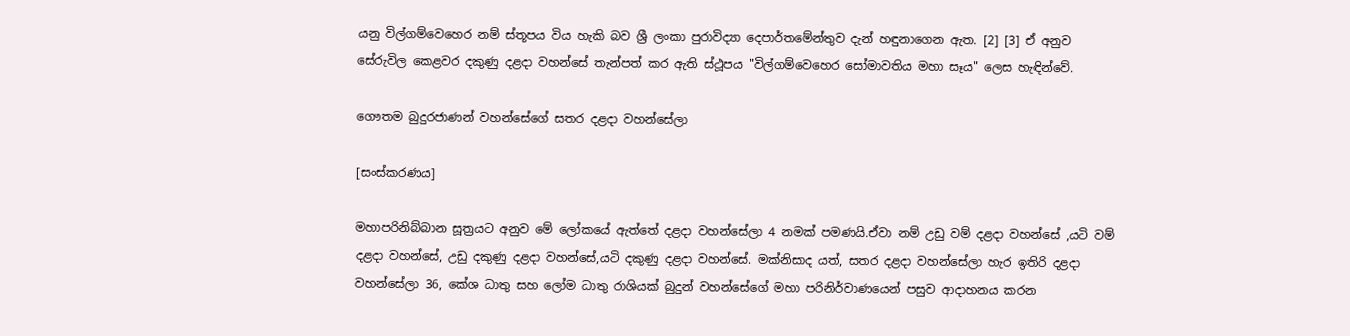යනු විල්ගම්වෙහෙර නම් ස්තූපය විය හැකි බව ශ්‍රී ලංකා පුරාවිද්‍යා දෙපාර්තමේන්තුව දැන් හඳුනාගෙන ඇත. [2] [3] ඒ අනුව සේරුවිල කෙළවර දකුණු දළදා වහන්සේ තැන්පත් කර ඇති ස්ථූපය "විල්ගම්වෙහෙර සෝමාවතිය මහා සෑය" ලෙස හැඳින්වේ.

ගෞතම බුදුරජාණන් වහන්සේගේ සතර දළදා වහන්සේලා

[සංස්කරණය]

මහාපරිනිබ්බාන සූත්‍රයට අනුව මේ ලෝකයේ ඇත්තේ දළදා වහන්සේලා 4 නමක් පමණයි.ඒවා නම් උඩු වම් දළදා වහන්සේ ,යටි වම් දළදා වහන්සේ, උඩු දකුණු දළදා වහන්සේ,යටි දකුණු දළදා වහන්සේ. මක්නිසාද යත්, සතර දළදා වහන්සේලා හැර ඉතිරි දළදා වහන්සේලා 36, කේශ ධාතු සහ ලෝම ධාතු රාශියක් බුදුන් වහන්සේගේ මහා පරිනිර්වාණයෙන් පසුව ආදාහනය කරන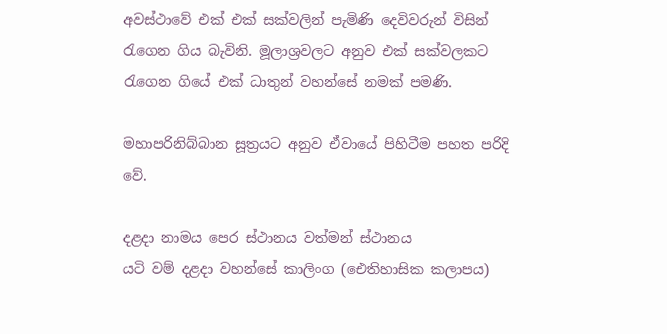අවස්ථාවේ එක් එක් සක්වලින් පැමිණි දෙවිවරුන් විසින් රැගෙන ගිය බැවිනි. මූලාශ්‍රවලට අනුව එක් සක්වලකට රැගෙන ගියේ එක් ධාතුන් වහන්සේ නමක් පමණි.

මහාපරිනිබ්බාන සූත්‍රයට අනුව ඒවායේ පිහිටීම පහත පරිදි වේ.

දළදා නාමය පෙර ස්ථානය වත්මන් ස්ථානය
යටි වම් දළදා වහන්සේ කාලිංග (ඓතිහාසික කලාපය)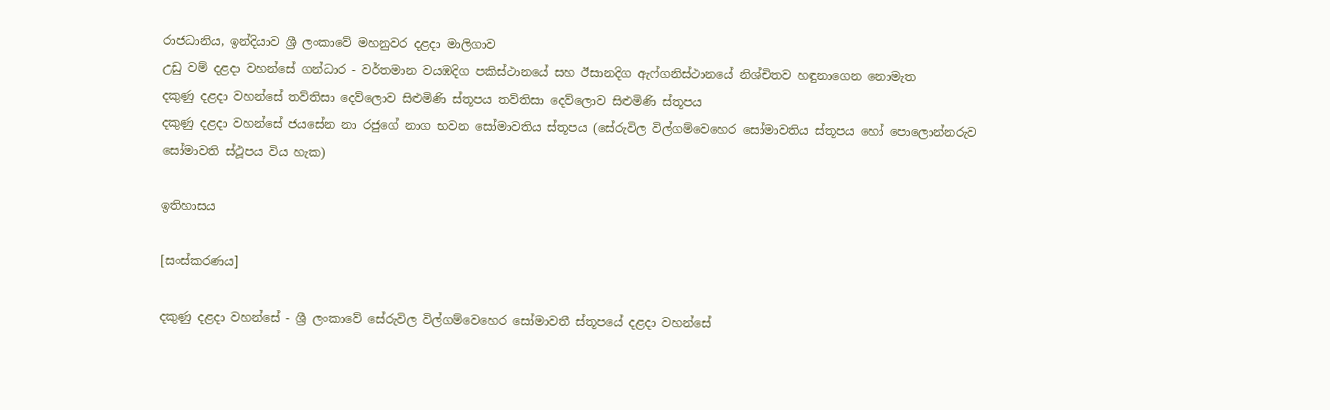රාජධානිය, ඉන්දියාව ශ්‍රී ලංකාවේ මහනුවර දළදා මාලිගාව
උඩු වම් දළදා වහන්සේ ගන්ධාර - වර්තමාන වයඹදිග පකිස්ථානයේ සහ ඊසානදිග ඇෆ්ගනිස්ථානයේ නිශ්චිතව හඳුනාගෙන නොමැත
දකුණු දළදා වහන්සේ තව්තිසා දෙව්ලොව සිළුමිණි ස්තූපය තව්තිසා දෙව්ලොව සිළුමිණි ස්තූපය
දකුණු දළදා වහන්සේ ජයසේන නා රජුගේ නාග භවන සෝමාවතිය ස්තූපය (සේරුවිල විල්ගම්වෙහෙර සෝමාවතිය ස්තූපය හෝ පොලොන්නරුව සෝමාවති ස්ථූපය විය හැක)

ඉතිහාසය

[සංස්කරණය]

දකුණු දළදා වහන්සේ - ශ්‍රී ලංකාවේ සේරුවිල විල්ගම්වෙහෙර සෝමාවතී ස්තූපයේ දළදා වහන්සේ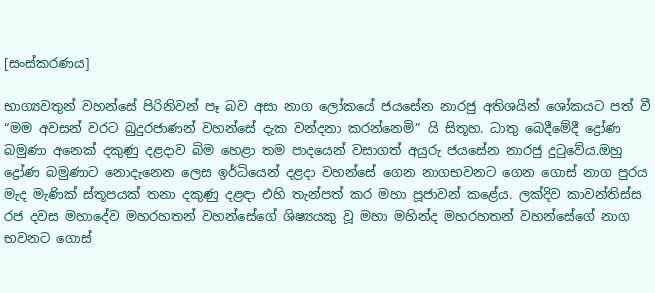[සංස්කරණය]

භාග්‍යවතුන් වහන්සේ පිරිනිවන් පෑ බව අසා නාග ලෝකයේ ජයසේන නාරජු අතිශයින් ශෝකයට පත් වී “මම අවසන් වරට බුදුරජාණන් වහන්සේ දැක වන්දනා කරන්නෙමි” යි සිතූහ. ධාතු බෙදීමේදී ද්‍රෝණ බමුණා අනෙක් දකුණු දළදාව බිම හෙළා තම පාදයෙන් වසාගත් අයුරු ජයසේන නාරජු දුටුවේය.ඔහු ද්‍රෝණ බමුණාට නොදැනෙන ලෙස ඉර්ධියෙන් දළදා වහන්සේ ගෙන නාගභවනට ගෙන ගොස් නාග පුරය මැද මැණික් ස්තූපයක් තනා දකුණු දළඳා එහි තැන්පත් කර මහා පූජාවන් කළේය. ලක්දිව කාවන්තිස්ස රජ දවස මහාදේව මහරහතන් වහන්සේගේ ශිෂ්‍යයකු වූ මහා මහින්ද මහරහතන් වහන්සේගේ නාග භවනට ගොස්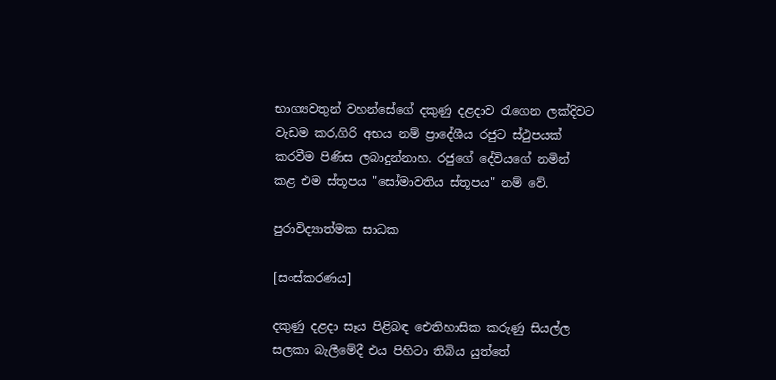භාග්‍යවතුන් වහන්සේගේ දකුණු දළදාව රැගෙන ලක්දිවට වැඩම කර,ගිරි අභය නම් ප්‍රාදේශීය රජුට ස්ථුපයක් කරවීම පිණිස ලබාදුන්නාහ. රජුගේ දේවියගේ නමින් කළ එම ස්තූපය "සෝමාවතිය ස්තූපය" නම් වේ.

පුරාවිද්‍යාත්මක සාධක

[සංස්කරණය]

දකුණු දළදා සෑය පිළිබඳ ඓතිහාසික කරුණු සියල්ල සලකා බැලීමේදී එය පිහිටා තිබිය යුත්තේ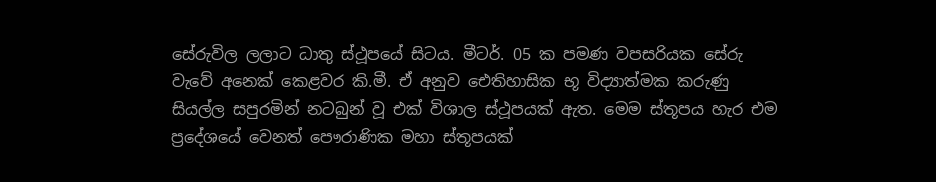සේරුවිල ලලාට ධාතු ස්ථූපයේ සිටය. මීටර්. 05 ක පමණ වපසරියක සේරු වැවේ අනෙක් කෙළවර කි.මී. ඒ අනුව ඓතිහාසික භූ විද්‍යාත්මක කරුණු සියල්ල සපුරමින් නටබුන් වූ එක් විශාල ස්ථූපයක් ඇත. මෙම ස්තූපය හැර එම ප්‍රදේශයේ වෙනත් පෞරාණික මහා ස්තූපයක්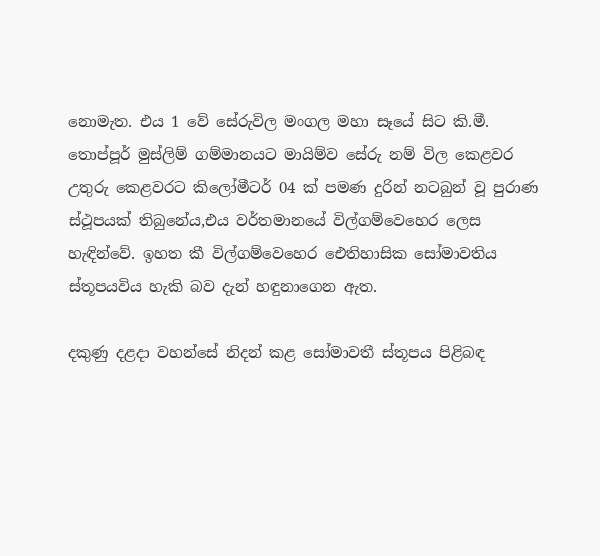නොමැත. එය 1 වේ සේරුවිල මංගල මහා සෑයේ සිට කි.මී. තොප්පූර් මුස්ලිම් ගම්මානයට මායිම්ව සේරු නම් විල කෙළවර උතුරු කෙළවරට කිලෝමීටර් 04 ක් පමණ දුරින් නටබුන් වූ පුරාණ ස්ථූපයක් තිබුනේය,එය වර්තමානයේ විල්ගම්වෙහෙර ලෙස හැඳින්වේ. ඉහත කී විල්ගම්වෙහෙර ඓතිහාසික සෝමාවතිය ස්තූපයවිය හැකි බව දැන් හඳුනාගෙන ඇත.

දකුණු දළදා වහන්සේ නිදන් කළ සෝමාවතී ස්තූපය පිළිබඳ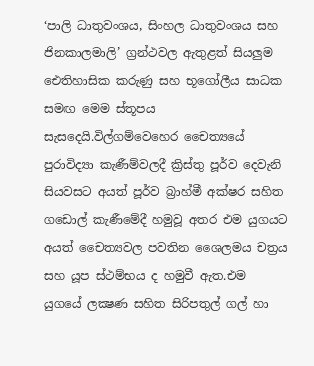‘පාලි ධාතුවංශය, සිංහල ධාතුවංශය සහ ජිනකාලමාලි’ ග්‍රන්ථවල ඇතුළත් සියලුම ඓතිහාසික කරුණු සහ භූගෝලීය සාධක සමඟ මෙම ස්තූපය සැසදෙයි.විල්ගම්වෙහෙර චෛත්‍යයේ පුරාවිද්‍යා කැණීම්වලදී ක්‍රිස්තු පූර්ව දෙවැනි සියවසට අයත් පූර්ව බ්‍රාහ්මී අක්ෂර සහිත ගඩොල් කැණීමේදී හමුවූ අතර එම යුගයට අයත් චෛත්‍යවල පවතින ශෛලමය චත්‍රය සහ යූප ස්ථම්භය ද හමුවී ඇත.එම යුගයේ ලක්‍ෂණ සහිත සිරිපතුල් ගල් හා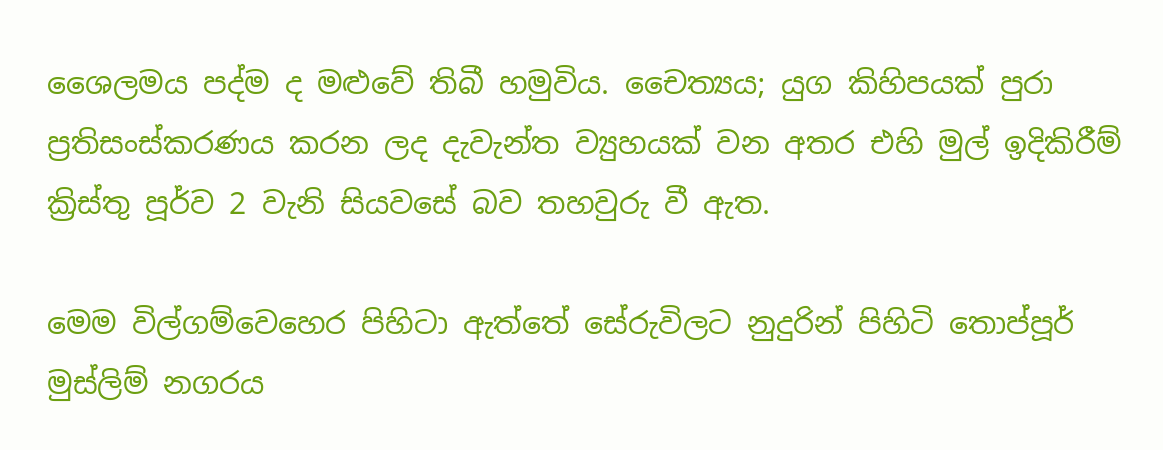ශෛලමය පද්ම ද මළුවේ තිබී හමුවිය. චෛත්‍යය; යුග කිහිපයක් පුරා ප්‍රතිසංස්කරණය කරන ලද දැවැන්ත ව්‍යුහයක් වන අතර එහි මුල් ඉදිකිරීම් ක්‍රිස්තු පූර්ව 2 වැනි සියවසේ බව තහවුරු වී ඇත.

මෙම විල්ගම්වෙහෙර පිහිටා ඇත්තේ සේරුවිලට නුදුරින් පිහිටි තොප්පූර් මුස්ලිම් නගරය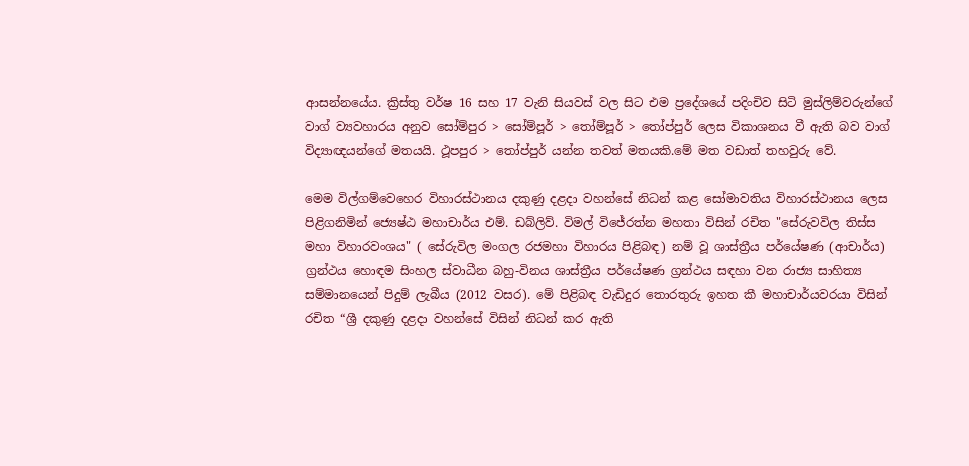ආසන්නයේය. ක්‍රිස්තු වර්ෂ 16 සහ 17 වැනි සියවස් වල සිට එම ප්‍රදේශයේ පදිංචිව සිටි මුස්ලිම්වරුන්ගේ වාග් ව්‍යවහාරය අනුව සෝම්පුර > සෝම්පූර් > තෝම්පූර් > තෝප්පුර් ලෙස විකාශනය වී ඇති බව වාග් විද්‍යාඥයන්ගේ මතයයි. ථූපපුර > තෝප්පුර් යන්න තවත් මතයකි.මේ මත වඩාත් තහවුරු වේ.

මෙම විල්ගම්වෙහෙර විහාරස්ථානය දකුණු දළදා වහන්සේ නිධන් කළ සෝමාවතිය විහාරස්ථානය ලෙස පිළිගනිමින් ජ්‍යෙෂ්ඨ මහාචාර්ය එම්. ඩබ්ලිව්. විමල් විජේරත්න මහතා විසින් රචිත "සේරුවවිල තිස්ස මහා විහාරවංශය" ( සේරුවිල මංගල රජමහා විහාරය පිළිබඳ) නම් වූ ශාස්ත්‍රීය පර්යේෂණ (ආචාර්ය) ග්‍රන්ථය හොඳම සිංහල ස්වාධීන බහු-විනය ශාස්ත්‍රීය පර්යේෂණ ග්‍රන්ථය සඳහා වන රාජ්‍ය සාහිත්‍ය සම්මානයෙන් පිදුම් ලැබීය (2012 වසර). මේ පිළිබඳ වැඩිදුර තොරතුරු ඉහත කී මහාචාර්යවරයා විසින් රචිත “ශ්‍රී දකුණු දළදා වහන්සේ විසින් නිධන් කර ඇති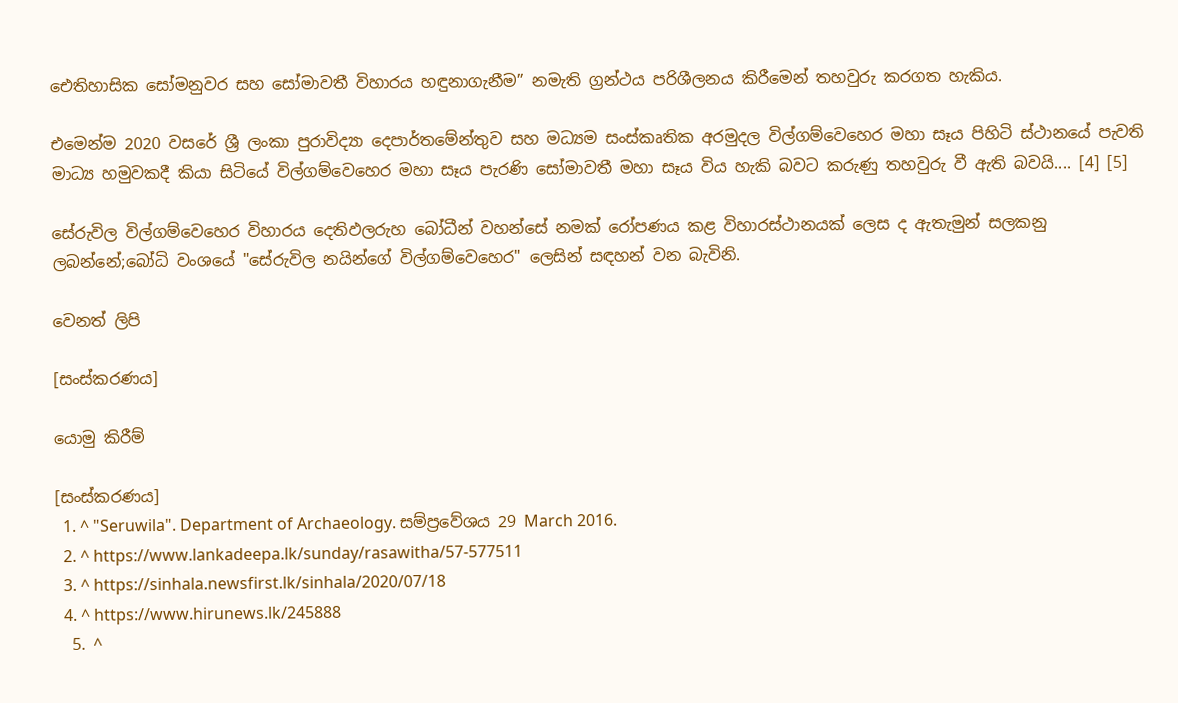ඓතිහාසික සෝමනුවර සහ සෝමාවතී විහාරය හඳුනාගැනීම” නමැති ග්‍රන්ථය පරිශීලනය කිරීමෙන් තහවුරු කරගත හැකිය.

එමෙන්ම 2020 වසරේ ශ්‍රී ලංකා පුරාවිද්‍යා දෙපාර්තමේන්තුව සහ මධ්‍යම සංස්කෘතික අරමුදල විල්ගම්වෙහෙර මහා සෑය පිහිටි ස්ථානයේ පැවති මාධ්‍ය හමුවකදී කියා සිටියේ විල්ගම්වෙහෙර මහා සෑය පැරණි සෝමාවතී මහා සෑය විය හැකි බවට කරුණු තහවුරු වී ඇති බවයි.... [4] [5]

සේරුවිල විල්ගම්වෙහෙර විහාරය දෙතිඵලරුහ බෝධීන් වහන්සේ නමක් රෝපණය කළ විහාරස්ථානයක් ලෙස ද ඇතැමුන් සලකනු ලබන්නේ;බෝධි වංශයේ "සේරුවිල නයින්ගේ විල්ගම්වෙහෙර" ලෙසින් සඳහන් වන බැවිනි.

වෙනත් ලිපි

[සංස්කරණය]

යොමු කිරීම්

[සංස්කරණය]
  1. ^ "Seruwila". Department of Archaeology. සම්ප්‍රවේශය 29 March 2016.
  2. ^ https://www.lankadeepa.lk/sunday/rasawitha/57-577511
  3. ^ https://sinhala.newsfirst.lk/sinhala/2020/07/18
  4. ^ https://www.hirunews.lk/245888
  5. ^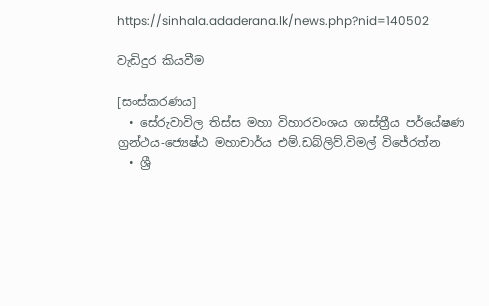https://sinhala.adaderana.lk/news.php?nid=140502

වැඩිදුර කියවීම

[සංස්කරණය]
  • සේරුවාවිල තිස්ස මහා විහාරවංශය ශාස්ත්‍රීය පර්යේෂණ ග්‍රන්ථය-ජ්‍යෙෂ්ඨ මහාචාර්ය එම්.ඩබ්ලිව්.විමල් විජේරත්න
  • ශ්‍රී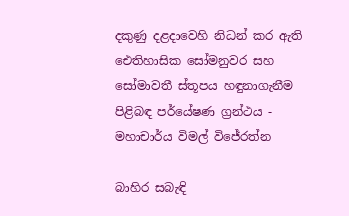දකුණු දළදාවෙහි නිධන් කර ඇති ඓතිහාසික සෝමනුවර සහ සෝමාවතී ස්තූපය හඳුනාගැනීම පිළිබඳ පර්යේෂණ ග්‍රන්ථය - මහාචාර්ය විමල් විජේරත්න

බාහිර සබැඳි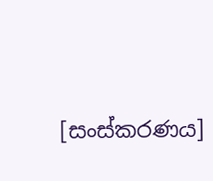[සංස්කරණය]